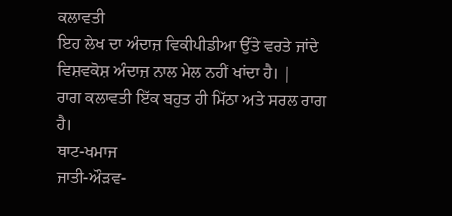ਕਲਾਵਤੀ
ਇਹ ਲੇਖ ਦਾ ਅੰਦਾਜ਼ ਵਿਕੀਪੀਡੀਆ ਉੱਤੇ ਵਰਤੇ ਜਾਂਦੇ ਵਿਸ਼ਵਕੋਸ਼ ਅੰਦਾਜ਼ ਨਾਲ ਮੇਲ ਨਹੀਂ ਖਾਂਦਾ ਹੈ। |
ਰਾਗ ਕਲਾਵਤੀ ਇੱਕ ਬਹੁਤ ਹੀ ਮਿੱਠਾ ਅਤੇ ਸਰਲ ਰਾਗ ਹੈ।
ਥਾਟ-ਖਮਾਜ
ਜਾਤੀ-ਔੜਵ-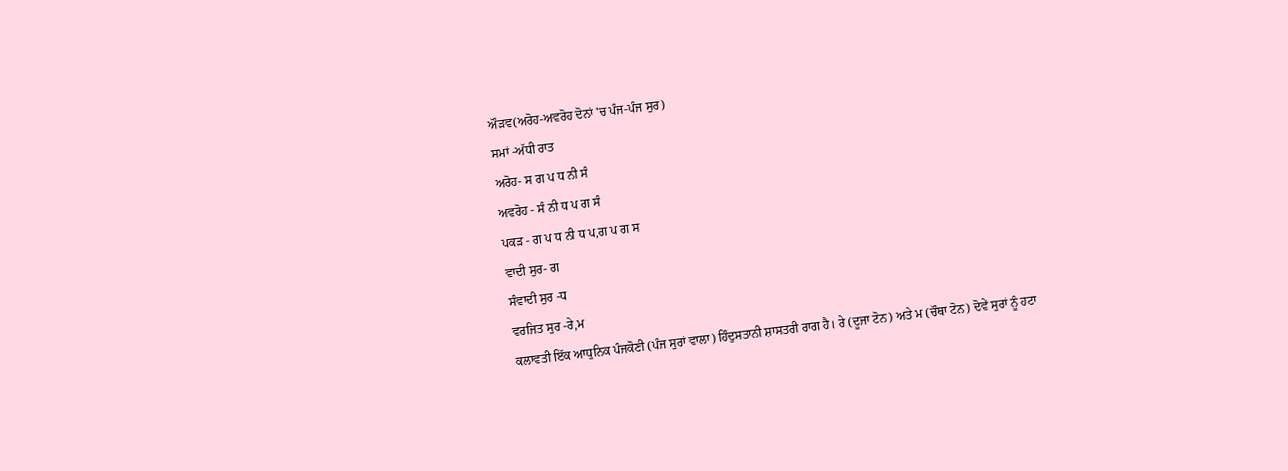ਔੜਵ(ਅਰੋਹ-ਅਵਰੋਹ ਦੋਨਾਂ 'ਚ ਪੰਜ-ਪੰਜ ਸੁਰ)
ਸਮਾਂ -ਅੱਧੀ ਰਾਤ
ਅਰੋਹ- ਸ ਗ ਪ ਧ ਨੀ ਸੰ
ਅਵਰੋਹ - ਸੰ ਨੀ ਧ ਪ ਗ ਸੰ
ਪਕੜ - ਗ ਪ ਧ ਨੀ ਧ ਪ,ਗ ਪ ਗ ਸ
ਵਾਦੀ ਸੁਰ- ਗ
ਸੰਵਾਦੀ ਸੁਰ -ਧ
ਵਰਜਿਤ ਸੁਰ -ਰੇ,ਮ
ਕਲਾਵਤੀ ਇੱਕ ਆਧੁਨਿਕ ਪੰਜਕੋਣੀ (ਪੰਜ ਸੁਰਾਂ ਵਾਲਾ) ਹਿੰਦੁਸਤਾਨੀ ਸ਼ਾਸਤਰੀ ਰਾਗ ਹੈ। ਰੇ (ਦੂਜਾ ਟੋਨ) ਅਤੇ ਮ (ਚੌਥਾ ਟੋਨ) ਦੋਵੇਂ ਸੁਰਾਂ ਨੂੰ ਹਟਾ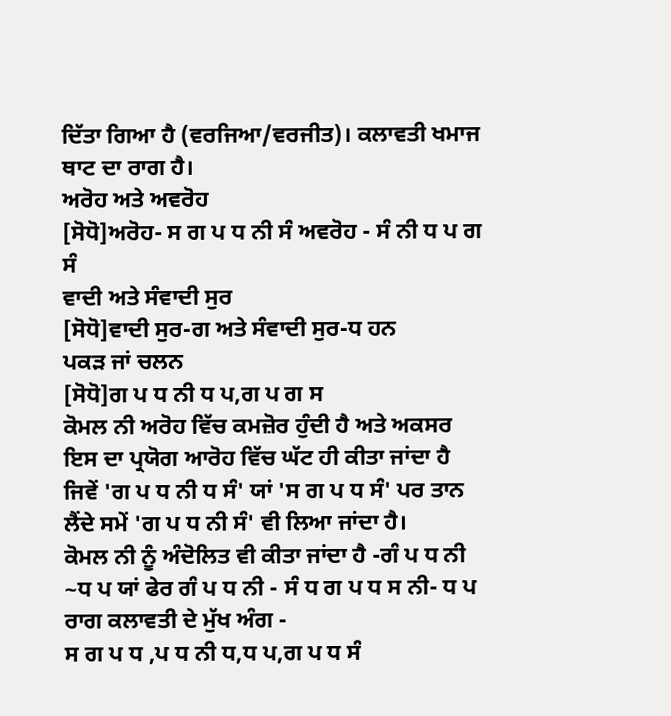ਦਿੱਤਾ ਗਿਆ ਹੈ (ਵਰਜਿਆ/ਵਰਜੀਤ)। ਕਲਾਵਤੀ ਖਮਾਜ ਥਾਟ ਦਾ ਰਾਗ ਹੈ।
ਅਰੋਹ ਅਤੇ ਅਵਰੋਹ
[ਸੋਧੋ]ਅਰੋਹ- ਸ ਗ ਪ ਧ ਨੀ ਸੰ ਅਵਰੋਹ - ਸੰ ਨੀ ਧ ਪ ਗ ਸੰ
ਵਾਦੀ ਅਤੇ ਸੰਵਾਦੀ ਸੁਰ
[ਸੋਧੋ]ਵਾਦੀ ਸੁਰ-ਗ ਅਤੇ ਸੰਵਾਦੀ ਸੁਰ-ਧ ਹਨ
ਪਕੜ ਜਾਂ ਚਲਨ
[ਸੋਧੋ]ਗ ਪ ਧ ਨੀ ਧ ਪ,ਗ ਪ ਗ ਸ
ਕੋਮਲ ਨੀ ਅਰੋਹ ਵਿੱਚ ਕਮਜ਼ੋਰ ਹੁੰਦੀ ਹੈ ਅਤੇ ਅਕਸਰ ਇਸ ਦਾ ਪ੍ਰਯੋਗ ਆਰੋਹ ਵਿੱਚ ਘੱਟ ਹੀ ਕੀਤਾ ਜਾਂਦਾ ਹੈ ਜਿਵੇਂ 'ਗ ਪ ਧ ਨੀ ਧ ਸੰ' ਯਾਂ 'ਸ ਗ ਪ ਧ ਸੰ' ਪਰ ਤਾਨ ਲੈਂਦੇ ਸਮੇਂ 'ਗ ਪ ਧ ਨੀ ਸੰ' ਵੀ ਲਿਆ ਜਾਂਦਾ ਹੈ।
ਕੋਮਲ ਨੀ ਨੂੰ ਅੰਦੋਲਿਤ ਵੀ ਕੀਤਾ ਜਾਂਦਾ ਹੈ -ਗੰ ਪ ਧ ਨੀ ~ਧ ਪ ਯਾਂ ਫੇਰ ਗੰ ਪ ਧ ਨੀ - ਸੰ ਧ ਗ ਪ ਧ ਸ ਨੀ- ਧ ਪ
ਰਾਗ ਕਲਾਵਤੀ ਦੇ ਮੁੱਖ ਅੰਗ -
ਸ ਗ ਪ ਧ ,ਪ ਧ ਨੀ ਧ,ਧ ਪ,ਗ ਪ ਧ ਸੰ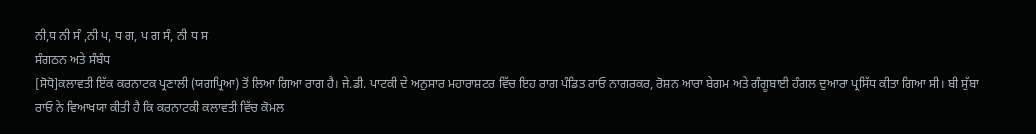ਨੀ,ਧ ਨੀ ਸੰ ,ਨੀ ਪ, ਧ ਗ, ਪ ਗ ਸੰ, ਨੀ ਧ ਸ
ਸੰਗਠਨ ਅਤੇ ਸੰਬੰਧ
[ਸੋਧੋ]ਕਲਾਵਤੀ ਇੱਕ ਕਰਨਾਟਕ ਪ੍ਰਣਾਲੀ (ਯਗਪ੍ਰਿਆ) ਤੋਂ ਲਿਆ ਗਿਆ ਰਾਗ ਹੈ। ਜੇ.ਡੀ. ਪਾਟਕੀ ਦੇ ਅਨੁਸਾਰ ਮਹਾਰਾਸ਼ਟਰ ਵਿੱਚ ਇਹ ਰਾਗ ਪੰਡਿਤ ਰਾਓ ਨਾਗਰਕਰ, ਰੋਸ਼ਨ ਆਰਾ ਬੇਗਮ ਅਤੇ ਗੰਗੂਬਾਈ ਹੰਗਲ ਦੁਆਰਾ ਪ੍ਰਸਿੱਧ ਕੀਤਾ ਗਿਆ ਸੀ। ਬੀ ਸੁੱਬਾ ਰਾਓ ਨੇ ਵਿਆਖਯਾ ਕੀਤੀ ਹੈ ਕਿ ਕਰਨਾਟਕੀ ਕਲਾਵਤੀ ਵਿੱਚ ਕੋਮਲ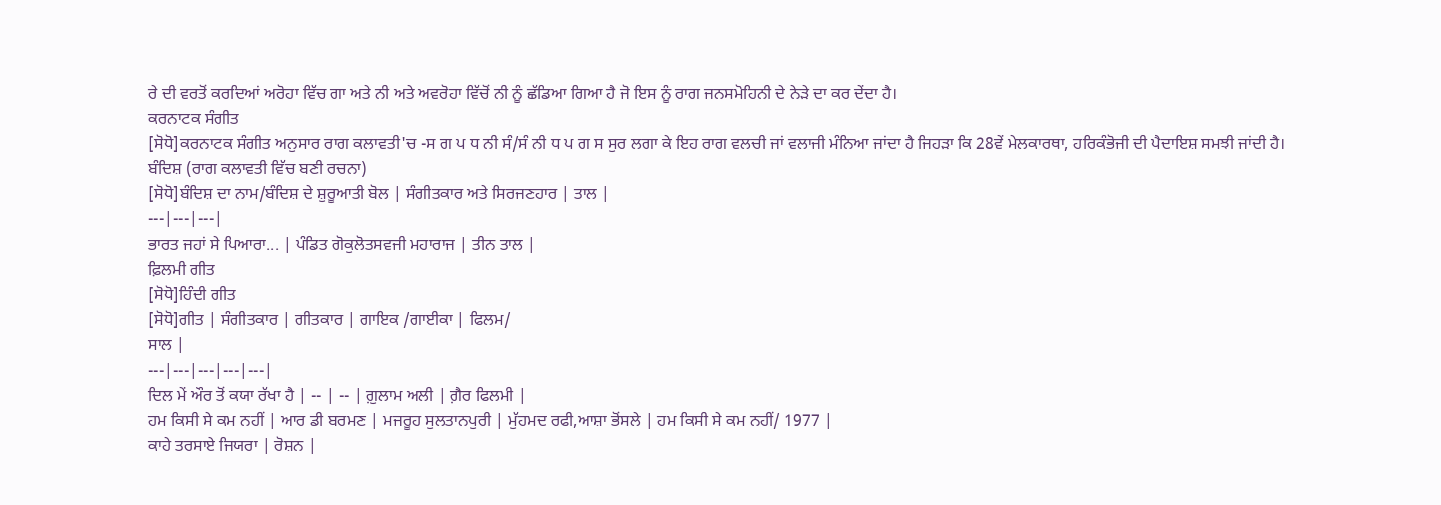ਰੇ ਦੀ ਵਰਤੋਂ ਕਰਦਿਆਂ ਅਰੋਹਾ ਵਿੱਚ ਗਾ ਅਤੇ ਨੀ ਅਤੇ ਅਵਰੋਹਾ ਵਿੱਚੋਂ ਨੀ ਨੂੰ ਛੱਡਿਆ ਗਿਆ ਹੈ ਜੋ ਇਸ ਨੂੰ ਰਾਗ ਜਨਸਮੋਹਿਨੀ ਦੇ ਨੇਡ਼ੇ ਦਾ ਕਰ ਦੇਂਦਾ ਹੈ।
ਕਰਨਾਟਕ ਸੰਗੀਤ
[ਸੋਧੋ]ਕਰਨਾਟਕ ਸੰਗੀਤ ਅਨੁਸਾਰ ਰਾਗ ਕਲਾਵਤੀ'ਚ -ਸ ਗ ਪ ਧ ਨੀ ਸੰ/ਸੰ ਨੀ ਧ ਪ ਗ ਸ ਸੁਰ ਲਗਾ ਕੇ ਇਹ ਰਾਗ ਵਲਚੀ ਜਾਂ ਵਲਾਜੀ ਮੰਨਿਆ ਜਾਂਦਾ ਹੈ ਜਿਹੜਾ ਕਿ 28ਵੇਂ ਮੇਲਕਾਰਥਾ, ਹਰਿਕੰਭੋਜੀ ਦੀ ਪੈਦਾਇਸ਼ ਸਮਝੀ ਜਾਂਦੀ ਹੈ।
ਬੰਦਿਸ਼ (ਰਾਗ ਕਲਾਵਤੀ ਵਿੱਚ ਬਣੀ ਰਚਨਾ)
[ਸੋਧੋ]ਬੰਦਿਸ਼ ਦਾ ਨਾਮ/ਬੰਦਿਸ਼ ਦੇ ਸ਼ੁਰੂਆਤੀ ਬੋਲ | ਸੰਗੀਤਕਾਰ ਅਤੇ ਸਿਰਜਣਹਾਰ | ਤਾਲ |
---|---|---|
ਭਾਰਤ ਜਹਾਂ ਸੇ ਪਿਆਰਾ... | ਪੰਡਿਤ ਗੋਕੁਲੋਤਸਵਜੀ ਮਹਾਰਾਜ | ਤੀਨ ਤਾਲ |
ਫ਼ਿਲਮੀ ਗੀਤ
[ਸੋਧੋ]ਹਿੰਦੀ ਗੀਤ
[ਸੋਧੋ]ਗੀਤ | ਸੰਗੀਤਕਾਰ | ਗੀਤਕਾਰ | ਗਾਇਕ /ਗਾਈਕਾ | ਫਿਲਮ/
ਸਾਲ |
---|---|---|---|---|
ਦਿਲ ਮੇਂ ਔਰ ਤੋਂ ਕਯਾ ਰੱਖਾ ਹੈ | -- | -- | ਗ਼ੁਲਾਮ ਅਲੀ | ਗ਼ੈਰ ਫਿਲਮੀ |
ਹਮ ਕਿਸੀ ਸੇ ਕਮ ਨਹੀਂ | ਆਰ ਡੀ ਬਰਮਣ | ਮਜਰੂਹ ਸੁਲਤਾਨਪੁਰੀ | ਮੁੱਹਮਦ ਰਫੀ,ਆਸ਼ਾ ਭੋਂਸਲੇ | ਹਮ ਕਿਸੀ ਸੇ ਕਮ ਨਹੀਂ/ 1977 |
ਕਾਹੇ ਤਰਸਾਏ ਜਿਯਰਾ | ਰੋਸ਼ਨ |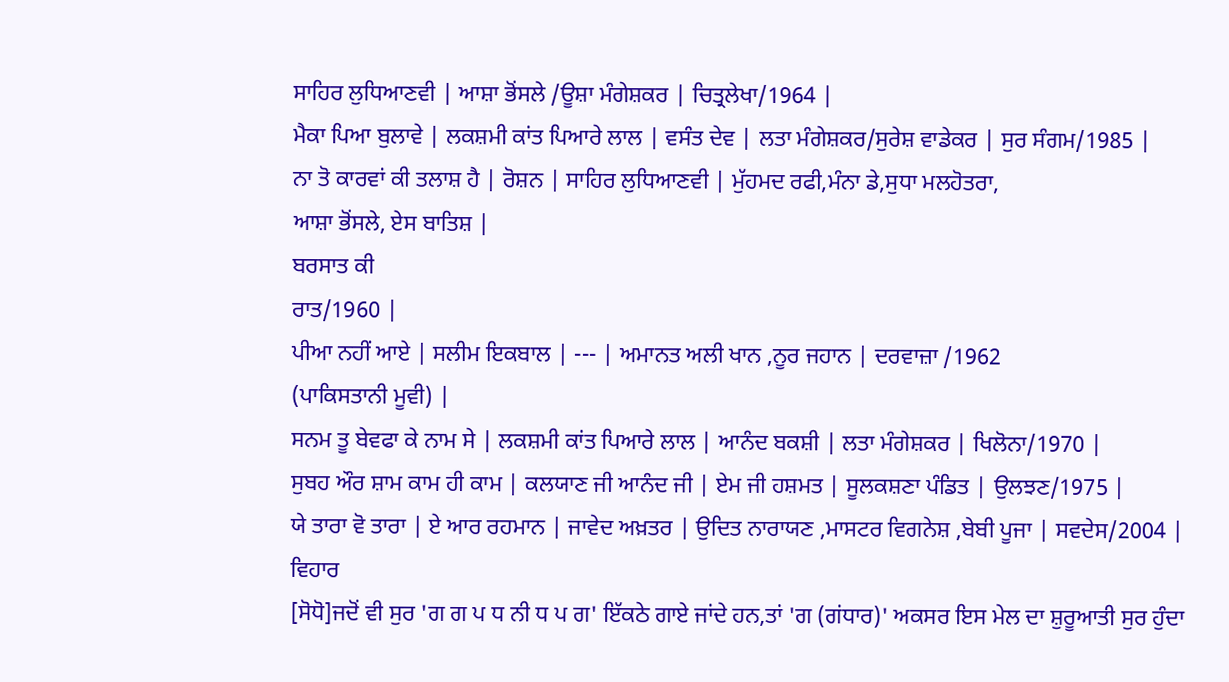ਸਾਹਿਰ ਲੁਧਿਆਣਵੀ | ਆਸ਼ਾ ਭੋਂਸਲੇ /ਊਸ਼ਾ ਮੰਗੇਸ਼ਕਰ | ਚਿਤ੍ਰਲੇਖਾ/1964 |
ਮੈਕਾ ਪਿਆ ਬੁਲਾਵੇ | ਲਕਸ਼ਮੀ ਕਾਂਤ ਪਿਆਰੇ ਲਾਲ | ਵਸੰਤ ਦੇਵ | ਲਤਾ ਮੰਗੇਸ਼ਕਰ/ਸੁਰੇਸ਼ ਵਾਡੇਕਰ | ਸੁਰ ਸੰਗਮ/1985 |
ਨਾ ਤੋ ਕਾਰਵਾਂ ਕੀ ਤਲਾਸ਼ ਹੈ | ਰੋਸ਼ਨ | ਸਾਹਿਰ ਲੁਧਿਆਣਵੀ | ਮੁੱਹਮਦ ਰਫੀ,ਮੰਨਾ ਡੇ,ਸੁਧਾ ਮਲਹੋਤਰਾ,
ਆਸ਼ਾ ਭੋਂਸਲੇ, ਏਸ ਬਾਤਿਸ਼ |
ਬਰਸਾਤ ਕੀ
ਰਾਤ/1960 |
ਪੀਆ ਨਹੀਂ ਆਏ | ਸਲੀਮ ਇਕਬਾਲ | --- | ਅਮਾਨਤ ਅਲੀ ਖਾਨ ,ਨੂਰ ਜਹਾਨ | ਦਰਵਾਜ਼ਾ /1962
(ਪਾਕਿਸਤਾਨੀ ਮੂਵੀ) |
ਸਨਮ ਤੂ ਬੇਵਫਾ ਕੇ ਨਾਮ ਸੇ | ਲਕਸ਼ਮੀ ਕਾਂਤ ਪਿਆਰੇ ਲਾਲ | ਆਨੰਦ ਬਕਸ਼ੀ | ਲਤਾ ਮੰਗੇਸ਼ਕਰ | ਖਿਲੋਨਾ/1970 |
ਸੁਬਹ ਔਰ ਸ਼ਾਮ ਕਾਮ ਹੀ ਕਾਮ | ਕਲਯਾਣ ਜੀ ਆਨੰਦ ਜੀ | ਏਮ ਜੀ ਹਸ਼ਮਤ | ਸੂਲਕਸ਼ਣਾ ਪੰਡਿਤ | ਉਲਝਣ/1975 |
ਯੇ ਤਾਰਾ ਵੋ ਤਾਰਾ | ਏ ਆਰ ਰਹਮਾਨ | ਜਾਵੇਦ ਅਖ਼ਤਰ | ਉਦਿਤ ਨਾਰਾਯਣ ,ਮਾਸਟਰ ਵਿਗਨੇਸ਼ ,ਬੇਬੀ ਪੂਜਾ | ਸਵਦੇਸ/2004 |
ਵਿਹਾਰ
[ਸੋਧੋ]ਜਦੋਂ ਵੀ ਸੁਰ 'ਗ ਗ ਪ ਧ ਨੀ ਧ ਪ ਗ' ਇੱਕਠੇ ਗਾਏ ਜਾਂਦੇ ਹਨ,ਤਾਂ 'ਗ (ਗਂਧਾਰ)' ਅਕਸਰ ਇਸ ਮੇਲ ਦਾ ਸ਼ੁਰੂਆਤੀ ਸੁਰ ਹੁੰਦਾ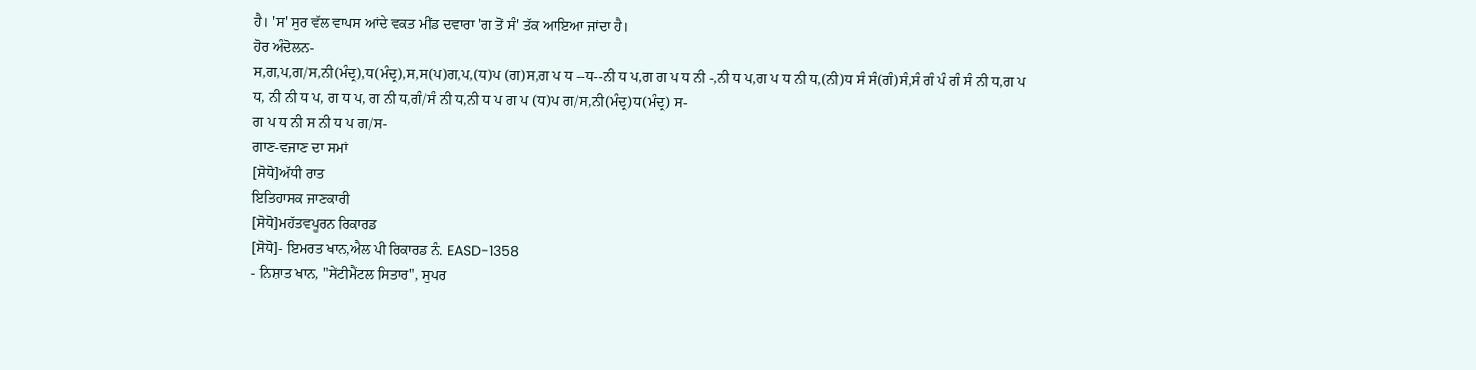ਹੈ। 'ਸ' ਸੁਰ ਵੱਲ ਵਾਪਸ ਆਂਦੇ ਵਕਤ ਮੀਂਡ ਦਵਾਰਾ 'ਗ ਤੋਂ ਸੰ' ਤੱਕ ਆਇਆ ਜਾਂਦਾ ਹੈ।
ਹੋਰ ਅੰਦੋਲਨ-
ਸ,ਗ,ਪ,ਗ/ਸ,ਨੀ(ਮੰਦ੍ਰ),ਧ(ਮੰਦ੍ਰ),ਸ,ਸ(ਪ)ਗ,ਪ,(ਧ)ਪ (ਗ)ਸ,ਗ ਪ ਧ --ਧ--ਨੀ ਧ ਪ,ਗ ਗ ਪ ਧ ਨੀ -,ਨੀ ਧ ਪ,ਗ ਪ ਧ ਨੀ ਧ,(ਨੀ)ਧ ਸੰ ਸੰ(ਗੰ)ਸੰ,ਸੰ ਗੰ ਪੰ ਗੰ ਸੰ ਨੀ ਧ,ਗ ਪ ਧ, ਨੀ ਨੀ ਧ ਪ, ਗ ਧ ਪ, ਗ ਨੀ ਧ,ਗੰ/ਸੰ ਨੀ ਧ,ਨੀ ਧ ਪ ਗ ਪ (ਧ)ਪ ਗ/ਸ,ਨੀ(ਮੰਦ੍ਰ)ਧ(ਮੰਦ੍ਰ) ਸ-
ਗ ਪ ਧ ਨੀ ਸ ਨੀ ਧ ਪ ਗ/ਸ-
ਗਾਣ-ਵਜਾਣ ਦਾ ਸਮਾਂ
[ਸੋਧੋ]ਅੱਧੀ ਰਾਤ
ਇਤਿਹਾਸਕ ਜਾਣਕਾਰੀ
[ਸੋਧੋ]ਮਹੱਤਵਪੂਰਨ ਰਿਕਾਰਡ
[ਸੋਧੋ]- ਇਮਰਤ ਖਾਨ,ਐਲ ਪੀ ਰਿਕਾਰਡ ਨੰ. EASD-1358
- ਨਿਸ਼ਾਤ ਖਾਨ, "ਸੇਂਟੀਮੈਂਟਲ ਸਿਤਾਰ", ਸੁਪਰ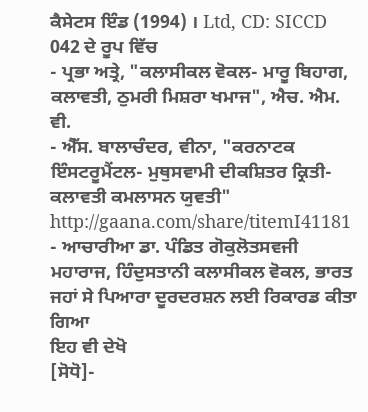ਕੈਸੇਟਸ ਇੰਡ (1994) । Ltd, CD: SICCD 042 ਦੇ ਰੂਪ ਵਿੱਚ
- ਪ੍ਰਭਾ ਅਤ੍ਰੇ, "ਕਲਾਸੀਕਲ ਵੋਕਲ- ਮਾਰੂ ਬਿਹਾਗ, ਕਲਾਵਤੀ, ਠੁਮਰੀ ਮਿਸ਼ਰਾ ਖਮਾਜ", ਐਚ. ਐਮ. ਵੀ.
- ਐੱਸ. ਬਾਲਾਚੰਦਰ, ਵੀਨਾ, "ਕਰਨਾਟਕ ਇੰਸਟਰੂਮੈਂਟਲ- ਮੁਥੁਸਵਾਮੀ ਦੀਕਸ਼ਿਤਰ ਕ੍ਰਿਤੀ-ਕਲਾਵਤੀ ਕਮਲਾਸਨ ਯੁਵਤੀ" http://gaana.com/share/titemI41181
- ਆਚਾਰੀਆ ਡਾ. ਪੰਡਿਤ ਗੋਕੁਲੋਤਸਵਜੀ ਮਹਾਰਾਜ, ਹਿੰਦੁਸਤਾਨੀ ਕਲਾਸੀਕਲ ਵੋਕਲ, ਭਾਰਤ ਜਹਾਂ ਸੇ ਪਿਆਰਾ ਦੂਰਦਰਸ਼ਨ ਲਈ ਰਿਕਾਰਡ ਕੀਤਾ ਗਿਆ
ਇਹ ਵੀ ਦੇਖੋ
[ਸੋਧੋ]-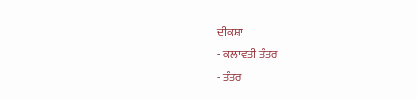ਦੀਕਸ਼ਾ
- ਕਲਾਵਤੀ ਤੰਤਰ
- ਤੰਤਰ